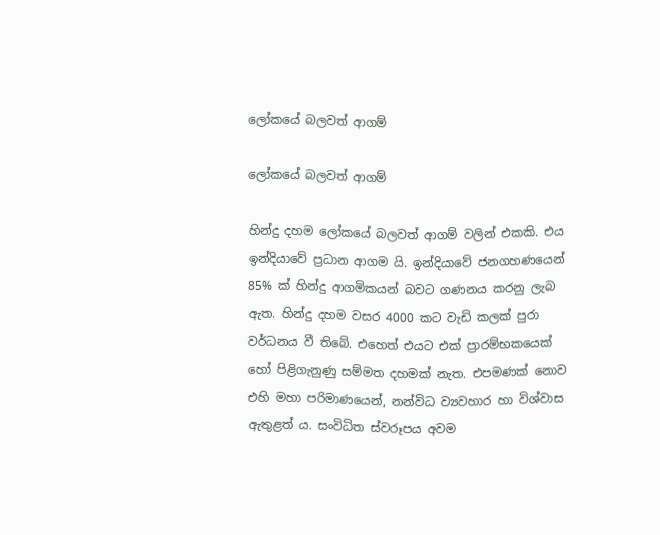ලෝකයේ බලවත් ආගම්

ලෝකයේ බලවත් ආගම්

හින්දු දහම ලෝකයේ බලවත් ආගම් වලින් එකකි. එය ඉන්දියාවේ ප්‍රධාන ආගම යි. ඉන්දියාවේ ජනගහණයෙන් 85% ක් හින්දු ආගමිකයන් බවට ගණනය කරනු ලැබ ඇත. හින්දු දහම වසර 4000 කට වැඩි කලක් පුරා වර්ධනය වී තිබේ. එහෙත් එයට එක් ප්‍රාරම්භකයෙක් හෝ පිළිගැනුණු සම්මත දහමක් නැත. එපමණක් නොව එහි මහා පරිමාණයෙන්, නන්විධ ව්‍යවහාර හා විශ්වාස ඇතුළත් ය. සංවිධිත ස්වරූපය අවම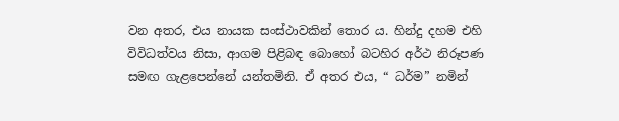වන අතර, එය නායක සංස්ථාවකින් තොර ය. හින්දු දහම එහි විවිධත්වය නිසා, ආගම පිළිබඳ බොහෝ බටහිර අර්ථ නිරූපණ සමඟ ගැළපෙන්නේ යන්තමිනි. ඒ අතර එය, “ ධර්ම” නමින්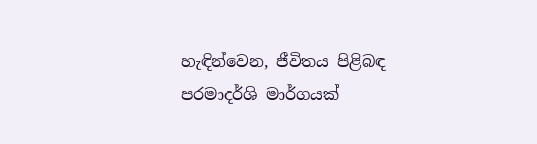හැඳින්වෙන, ජීවිතය පිළිබඳ පරමාදර්ශි මාර්ගයක්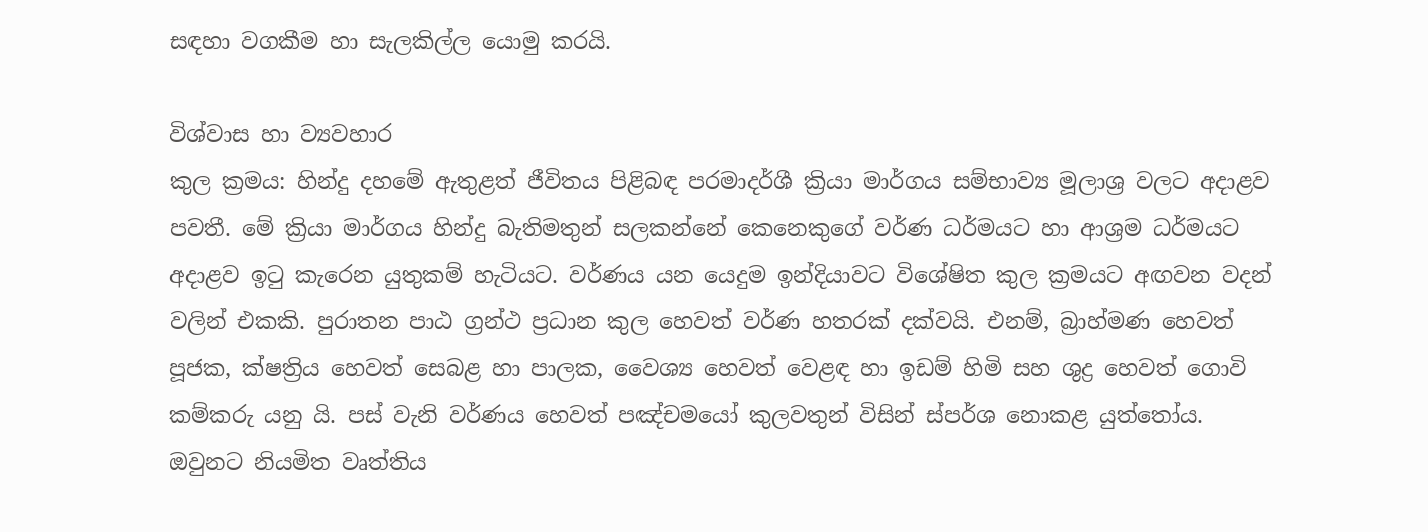සඳහා වගකීම හා සැලකිල්ල යොමු කරයි.

විශ්වාස හා ව්‍යවහාර
කුල ක්‍රමය: හින්දු දහමේ ඇතුළත් ජීවිතය පිළිබඳ පරමාදර්ශී ක්‍රියා මාර්ගය සම්භාව්‍ය මූලාශ්‍ර වලට අදාළව පවතී. මේ ක්‍රියා මාර්ගය හින්දු බැතිමතුන් සලකන්නේ කෙනෙකුගේ වර්ණ ධර්මයට හා ආශ්‍රම ධර්මයට අදාළව ඉටු කැරෙන යුතුකම් හැටියට. වර්ණය යන යෙදුම ඉන්දියාවට විශේෂිත කුල ක්‍රමයට අඟවන වදන් වලින් එකකි. පුරාතන පාඨ ග්‍රන්ථ ප්‍රධාන කුල හෙවත් වර්ණ හතරක් දක්වයි. එනම්, බ්‍රාහ්මණ හෙවත් පූජක, ක්ෂත්‍රිය හෙවත් සෙබළ හා පාලක, වෛශ්‍ය හෙවත් වෙළඳ හා ඉඩම් හිමි සහ ශුද්‍ර හෙවත් ගොවි කම්කරු යනු යි. පස් වැනි වර්ණය හෙවත් පඤ්චමයෝ කුලවතුන් විසින් ස්පර්ශ නොකළ යුත්තෝය. ඔවුනට නියමිත වෘත්තිය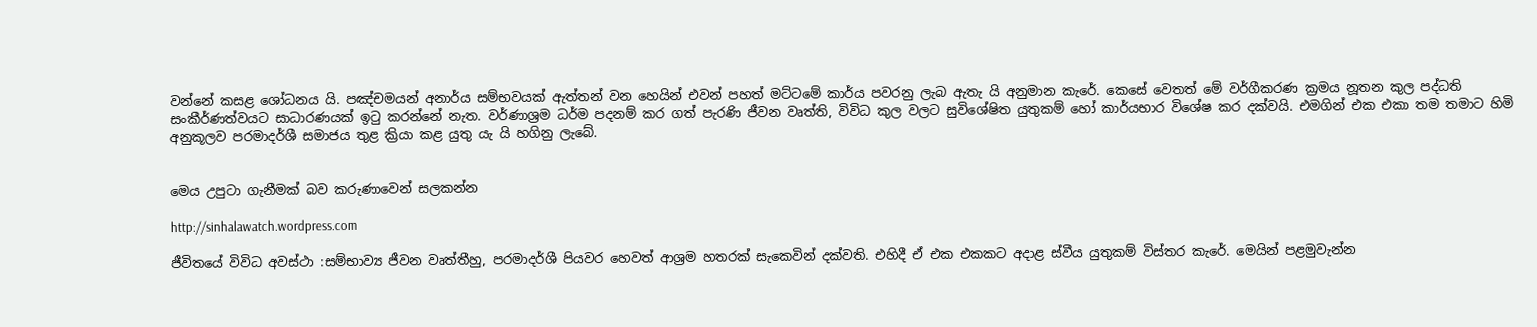වන්නේ කසළ ශෝධනය යි. පඤ්චමයන් අනාර්ය සම්භවයක් ඇත්තන් වන හෙයින් එවන් පහත් මට්ටමේ කාර්ය පවරනු ලැබ ඇතැ යි අනුමාන කැරේ. කෙසේ වෙතත් මේ වර්ගීකරණ ක්‍රමය නූතන කුල පද්ධති සංකීර්ණත්වයට සාධාරණයක් ඉටු කරන්නේ නැත. වර්ණාශ්‍රම ධර්ම පදනම් කර ගත් පැරණි ජීවන වෘත්ති, විවිධ කුල වලට සුවිශේෂිත යුතුකම් හෝ කාර්යභාර විශේෂ කර දක්වයි. එමගින් එක එකා තම තමාට හිමි අනුකූලව පරමාදර්ශී සමාජය තුළ ක්‍රියා කළ යුතු යැ යි හගිනු ලැබේ.


මෙය උපුටා ගැනීමක් බව කරුණාවෙන් සලකන්න

http://sinhalawatch.wordpress.com

ජීවිතයේ විවිධ අවස්ථා :සම්භාව්‍ය ජීවන වෘත්තීහු, පරමාදර්ශී පියවර හෙවත් ආශ්‍රම හතරක් සැකෙවින් දක්වති. එහිදී ඒ එක එකකට අදාළ ස්වීය යුතුකම් විස්තර කැරේ. මෙයින් පළමුවැන්න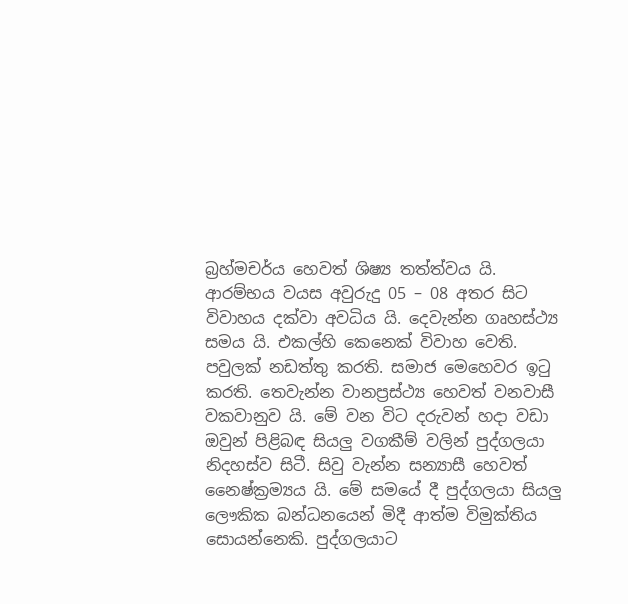බ්‍රහ්මචර්ය හෙවත් ශිෂ්‍ය තත්ත්වය යි. ආරම්භය වයස අවුරුදු 05 – 08 අතර සිට විවාහය දක්වා අවධිය යි. දෙවැන්න ගෘහස්ථ්‍ය සමය යි. එකල්හි කෙනෙක් විවාහ වෙති. පවුලක් නඩත්තු කරති. සමාජ මෙහෙවර ඉටු කරති. තෙවැන්න වානප්‍රස්ථ්‍ය හෙවත් වනවාසී වකවානුව යි. මේ වන විට දරුවන් හදා වඩා ඔවුන් පිළිබඳ සියලු වගකීම් වලින් පුද්ගලයා නිදහස්ව සිටී. සිවු වැන්න සන්‍යාසී හෙවත් නෛෂ්ක්‍රම්‍යය යි. මේ සමයේ දී පුද්ගලයා සියලු ලෞකික බන්ධනයෙන් මිදී ආත්ම විමුක්තිය සොයන්නෙකි. පුද්ගලයාට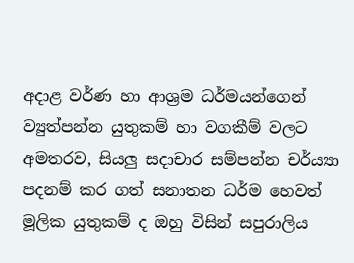අදාළ වර්ණ හා ආශ්‍රම ධර්මයන්ගෙන් ව්‍යුත්පන්න යුතුකම් හා වගකීම් වලට අමතරව, සියලු සදාචාර සම්පන්න චර්ය්‍යා පදනම් කර ගත් සනාතන ධර්ම හෙවත් මූලික යුතුකම් ද ඔහු විසින් සපුරාලිය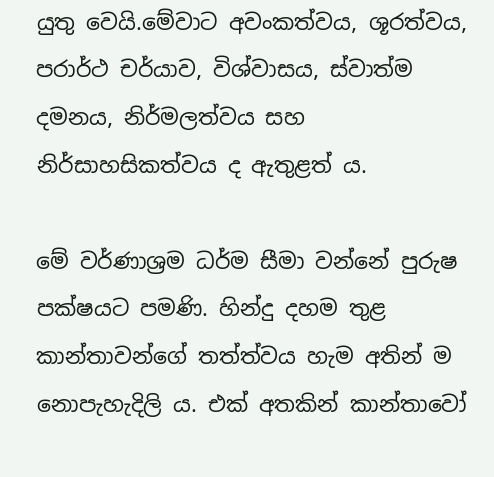යුතු වෙයි.මේවාට අවංකත්වය, ශූරත්වය, පරාර්ථ චර්යාව, විශ්වාසය, ස්වාත්ම දමනය, නිර්මලත්වය සහ නිර්සාහසිකත්වය ද ඇතුළත් ය.

මේ වර්ණාශ්‍රම ධර්ම සීමා වන්නේ පුරුෂ පක්ෂයට පමණි. හින්දු දහම තුළ කාන්තාවන්ගේ තත්ත්වය හැම අතින් ම නොපැහැදිලි ය. එක් අතකින් කාන්තාවෝ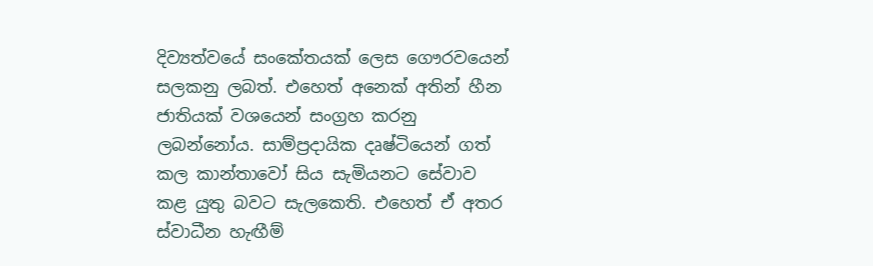දිව්‍යත්වයේ සංකේතයක් ලෙස ගෞරවයෙන් සලකනු ලබත්. එහෙත් අනෙක් අතින් හීන ජාතියක් වශයෙන් සංග්‍රහ කරනු ලබන්නෝය. සාම්ප්‍රදායික දෘෂ්ටියෙන් ගත් කල කාන්තාවෝ සිය සැමියනට සේවාව කළ යුතු බවට සැලකෙති. එහෙත් ඒ අතර ස්වාධීන හැඟීම්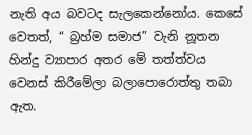නැති අය බවටද සැලකෙන්නෝය. කෙසේ වෙතත්, “ බ්‍රහ්ම සමාජ” වැනි නූතන හින්දු ව්‍යාපාර අතර මේ තත්ත්වය වෙනස් කිරීමේලා බලාපොරොත්තු තබා ඇත.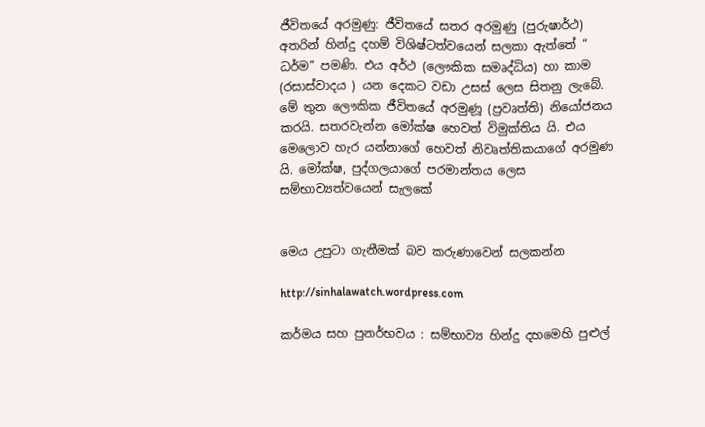ජීවිතයේ අරමුණු: ජීවිතයේ සතර අරමුණු (පුරුෂාර්ථ) අතරින් හින්දු දහම් විශිෂ්ටත්වයෙන් සලකා ඇත්තේ “ ධර්ම” පමණි. එය අර්ථ (ලෞකික සමෘද්ධිය) හා කාම (රසාස්වාදය ) යන දෙකට වඩා උසස් ලෙස සිතනු ලැබේ. මේ තුන ලෞකික ජීවිතයේ අරමුණූ (ප්‍රවෘත්ති) නියෝජනය කරයි. සතරවැන්න මෝක්ෂ හෙවත් විමුක්තිය යි. එය මෙලොව හැර යන්නාගේ හෙවත් නිවෘත්තිකයාගේ අරමුණ යි. මෝක්ෂ, පුද්ගලයාගේ පරමාන්තය ලෙස සම්භාව්‍යත්වයෙන් සැලකේ


මෙය උපුටා ගැනීමක් බව කරුණාවෙන් සලකන්න

http://sinhalawatch.wordpress.com

කර්මය සහ පුනර්භවය : සම්භාව්‍ය හින්දු දහමෙහි පුළුල්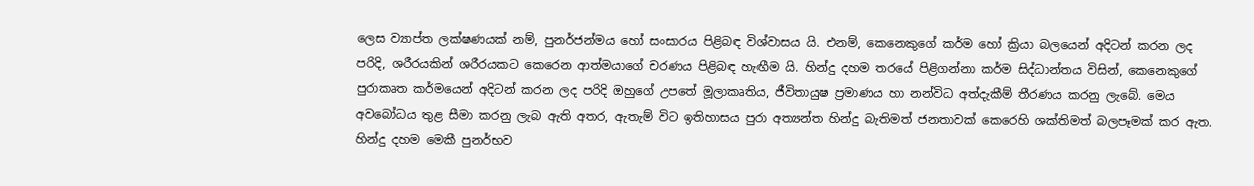ලෙස ව්‍යාප්ත ලක්ෂණයක් නම්, පුනර්ජන්මය හෝ සංසාරය පිළිබඳ විශ්වාසය යි. එනම්, කෙනෙකුගේ කර්ම හෝ ක්‍රියා බලයෙන් අදිටන් කරන ලද පරිදි, ශරීරයකින් ශරීරයකට කෙරෙන ආත්මයාගේ චරණය පිළිබඳ හැඟීම යි. හින්දු දහම තරයේ පිළිගන්නා කර්ම සිද්ධාන්තය විසින්, කෙනෙකුගේ පුරාකෘත කර්මයෙන් අදිටන් කරන ලද පරිදි ඔහුගේ උපතේ මූලාකෘතිය, ජීවිතායුෂ ප්‍රමාණය හා නන්විධ අත්දැකීම් තීරණය කරනු ලැබේ. මෙය අවබෝධය තුළ සීමා කරනු ලැබ ඇති අතර, ඇතැම් විට ඉතිහාසය පුරා අත්‍යන්ත හින්දු බැතිමත් ජනතාවක් කෙරෙහි ශක්තිමත් බලපෑමක් කර ඇත. හින්දු දහම මෙකී පුනර්භව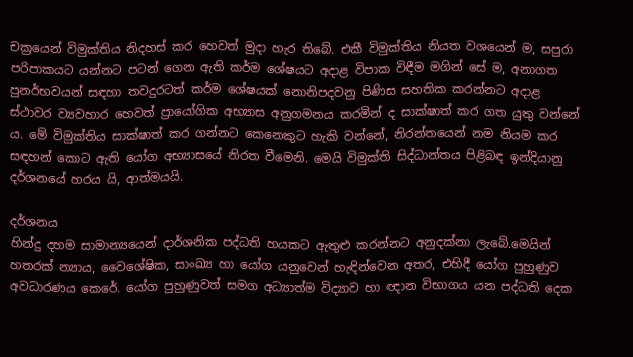චක්‍රයෙන් විමුක්තිය නිදහස් කර හෙවත් මුදා හැර තිබේ. එකී විමුක්තිය නියත වශයෙන් ම, සපුරා පරිපාකයට යන්නට පටන් ගෙන ඇති කර්ම ශේෂයට අදාළ විපාක විඳීම මගින් සේ ම, අනාගත පුනර්භවයන් සඳහා තවදුරටත් කර්ම ශේෂයක් නොනිපදවනු පිණිස සහතික කරන්නට අදාළ ස්ථාවර ව්‍යවහාර හෙවත් ප්‍රායෝගික අභ්‍යාස අනුගමනය කරමින් ද සාක්ෂාත් කර ගත යුතු වන්නේ ය. මේ විමුක්තිය සාක්ෂාත් කර ගන්නට කෙනෙකුට හැකි වන්නේ, නිරන්තයෙන් නම නියම කර සඳහන් කොට ඇති යෝග අභ්‍යාසයේ නිරත වීමෙනි. මෙයි විමුක්ති සිද්ධාන්තය පිළිබඳ ඉන්දියානු දර්ශනයේ හරය යි, ආත්මයයි.

දර්ශනය
හින්දු දහම සාමාන්‍යයෙන් දාර්ශනික පද්ධති හයකට ඇතුළු කරන්නට අනුදක්නා ලැබේ.මෙයින් හතරක් න්‍යාය, වෛශේෂික, සාංඛ්‍ය හා යෝග යනුවෙන් හැඳින්වෙන අතර, එහිදී යෝග පුහුණුව අවධාරණය කෙරේ. යෝග පුහුණුවත් සමග අධ්‍යාත්ම විද්‍යාව හා ඥාන විභාගය යන පද්ධති දෙක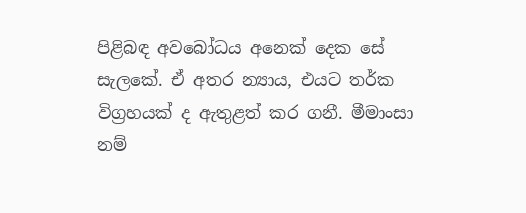පිළිබඳ අවබෝධය අනෙක් දෙක සේ සැලකේ. ඒ අතර න්‍යාය, එයට තර්ක විග්‍රහයක් ද ඇතුළත් කර ගනී. මීමාංසා නම්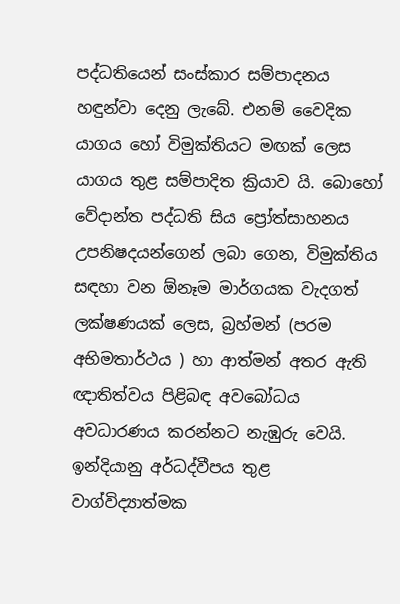පද්ධතියෙන් සංස්කාර සම්පාදනය හඳුන්වා දෙනු ලැබේ. එනම් වෛදික යාගය හෝ විමුක්තියට මඟක් ලෙස යාගය තුළ සම්පාදිත ක්‍රියාව යි. බොහෝ වේදාන්ත පද්ධති සිය ප්‍රෝත්සාහනය උපනිෂදයන්ගෙන් ලබා ගෙන, විමුක්තිය සඳහා වන ඕනෑම මාර්ගයක වැදගත් ලක්ෂණයක් ලෙස, බ්‍රහ්මන් (පරම අභිමතාර්ථය ) හා ආත්මන් අතර ඇති ඥාතිත්වය පිළිබඳ අවබෝධය අවධාරණය කරන්නට නැඹුරු වෙයි. ඉන්දියානු අර්ධද්වීපය තුළ වාග්විද්‍යාත්මක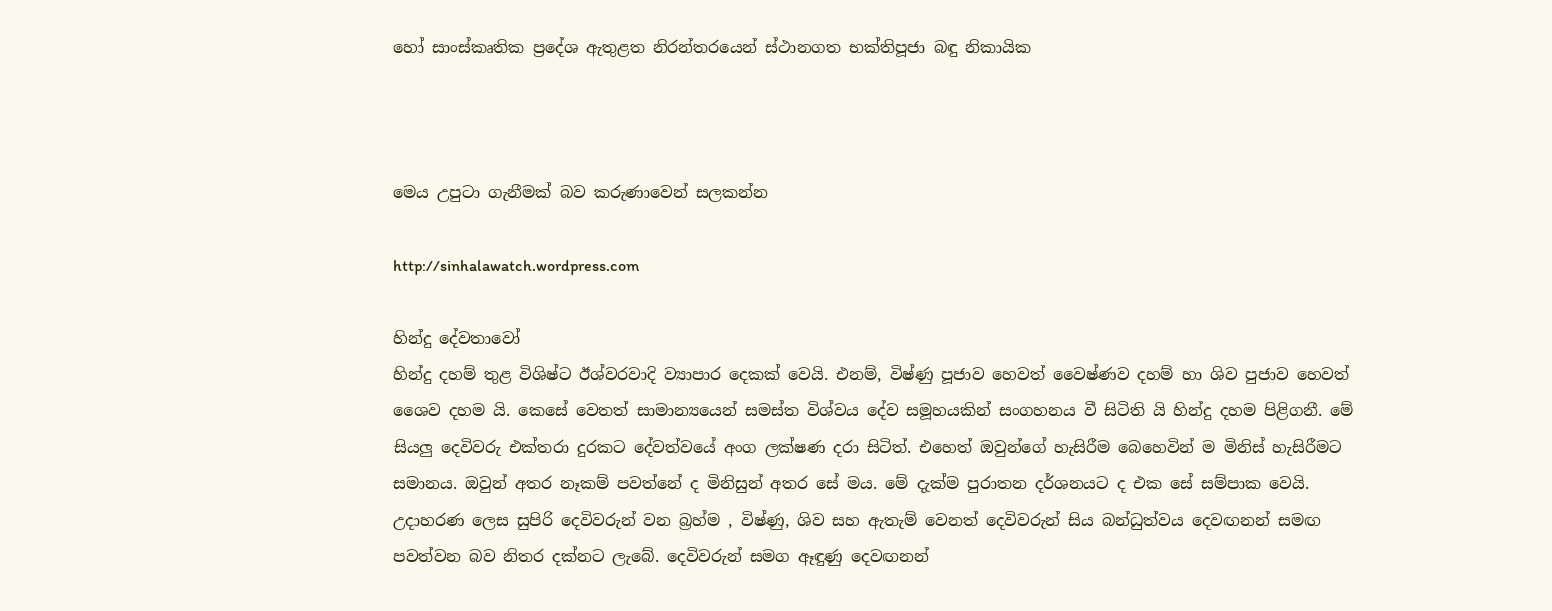හෝ සාංස්කෘතික ප්‍රදේශ ඇතුළත නිරන්තරයෙන් ස්ථානගත භක්තිපූජා බඳු නිකායික



මෙය උපුටා ගැනීමක් බව කරුණාවෙන් සලකන්න

http://sinhalawatch.wordpress.com

හින්දු දේවතාවෝ
හින්දු දහම් තුළ විශිෂ්ට ඊශ්වරවාදි ව්‍යාපාර දෙකක් වෙයි. එනම්, විෂ්ණු පූජාව හෙවත් වෛෂ්ණව දහම් හා ශිව පුජාව හෙවත් ශෛව දහම යි. කෙසේ වෙතත් සාමාන්‍යයෙන් සමස්ත විශ්වය දේව සමූහයකින් සංගහනය වී සිටිති යි හින්දු දහම පිළිගනී. මේ සියලු දෙවිවරු එක්තරා දුරකට දේවත්වයේ අංග ලක්ෂණ දරා සිටිත්. එහෙත් ඔවුන්ගේ හැසිරීම බෙහෙවින් ම මිනිස් හැසිරීමට සමානය. ඔවුන් අතර නෑකම් පවත්නේ ද මිනිසුන් අතර සේ මය. මේ දැක්ම පුරාතන දර්ශනයට ද එක සේ සම්පාක වෙයි. උදාහරණ ලෙස සුපිරි දෙවිවරුන් වන බ්‍රහ්ම , විෂ්ණු, ශිව සහ ඇතැම් වෙනත් දෙවිවරුන් සිය බන්ධුත්වය දෙවඟනන් සමඟ පවත්වන බව නිතර දක්නට ලැබේ. දෙවිවරුන් සමග ඈඳුණු දෙවඟනන්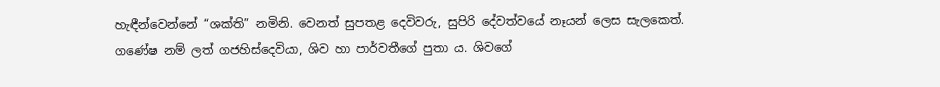හැඳීන්වෙන්නේ “ශක්ති” නමිනි. වෙනත් සුපතළ දෙවිවරු, සුපිරි දේවත්වයේ නෑයන් ලෙස සැලකෙත්. ගණේෂ නම් ලත් ගජහිස්දෙවියා, ශිව හා පාර්වතීගේ පුතා ය. ශිවගේ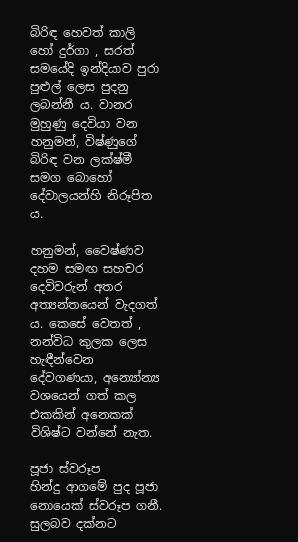බිරිඳ හෙවත් කාලි හෝ දුර්ගා , සරත් සමයේදි ඉන්දියාව පුරා පුළුල් ලෙස පුදනු ලබන්නී ය. වානර මුහුණු දෙවියා වන හනුමන්, විෂ්ණුගේ බිරිඳ වන ලක්ෂ්මී සමග බොහෝ දේවාලයන්හි නිරූපිත ය.

හනුමන්, වෛෂ්ණව දහම සමඟ සහචර දෙවිවරුන් අතර අත්‍යන්තයෙන් වැදගත් ය. කෙසේ වෙතත් , නන්විධ කුලක ලෙස හැඳීන්වෙන දේවගණයා, අන්‍යෝන්‍ය වශයෙන් ගත් කල එකකින් අනෙකක් විශිෂ්ට වන්නේ නැත.

පූජා ස්වරූප
හින්දු ආගමේ පුද පූජා නොයෙක් ස්වරූප ගනී. සුලබව දක්නට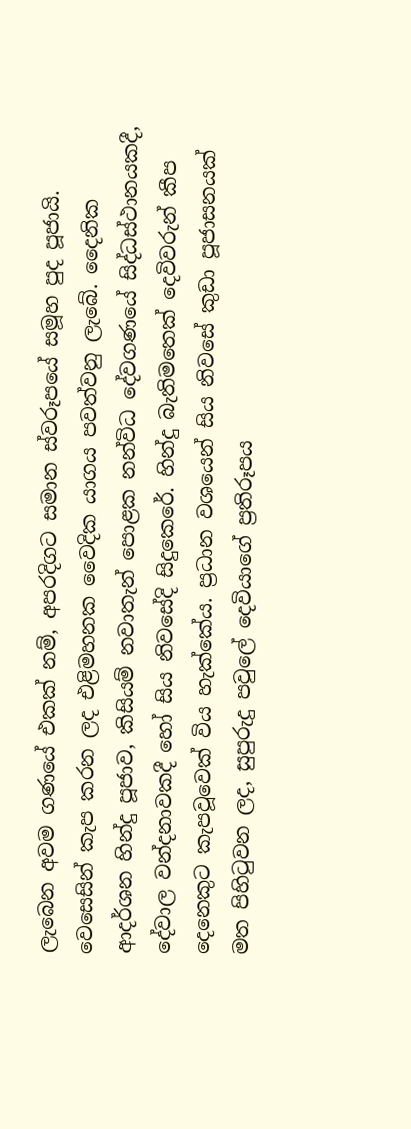ලැබෙන අවම ගණයේ එකක් නම්, අපරදිගට සමාන ස්වරූපයේ සමූහ පුද පූජායි. වෙසෙසින් කැප කරන ලද එළිමහනක වෛදික යාගය පවත්වනු ලැබේ. දෛනික ආදර්ශන හින්දු පූජාව, කිසියම් නවාතැන් පොළක නන්විධ දේවගණයේ සිද්ධස්ථානයකදී, දේවාල වන්දනාවකදී හෝ සිය නිවසේදි සිදුකෙරේ. හින්දු බැතිමතෙක් දෙවිවරුන් කීප දෙනෙකුට කැපවූවෙක් විය හැක්කේය. ප්‍රධාන වශයෙන් සිය නිවසේ කුඩා පූජාසනයක් මත පිහිටුවන ලද, සුපුරුදු පවුලේ දෙවියාගේ ප්‍රතිරූපය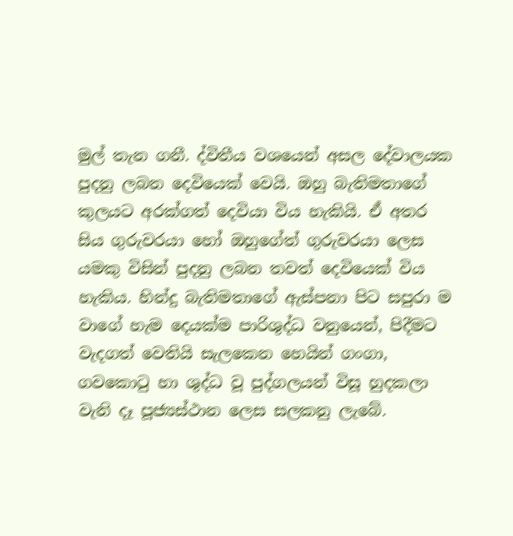මුල් තැන ගනී. ද්විතීය වශයෙන් අසල දේවාලයක පුදනු ලබන දෙවියෙක් වෙයි. ඔහු බැතිමතාගේ කුලයට අරක්ගත් දෙවියා විය හැකියි. ඒ අතර සිය ගුරුවරයා හෝ ඔහුගේත් ගුරුවරයා ලෙස යමකු විසින් පුදනු ලබන තවත් දෙවියෙක් විය හැකිය. හින්දු බැතිමතාගේ ඇස්පනා පිට සපුරා ම වාගේ හැම දෙයක්ම පාරිශුද්ධ වනුයෙන්, පිදීමට වැදගත් වෙතියි සැලකෙන හෙයින් ගංගා, ගවකොටු හා ශුද්ධ වූ පුද්ගලයන් විසූ හුදකලා වැනි දෑ පූජ්‍යස්ථාන ලෙස සලකනු ලැබේ.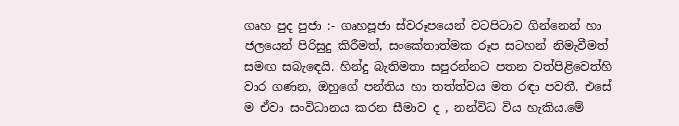ගෘහ පුද පුජා :- ගෘහපූජා ස්වරූපයෙන් වටපිටාව ගින්නෙන් හා ජලයෙන් පිරිසුදු කිරීමත්, සංකේතාත්මක රූප සටහන් නිමැවීමත් සමඟ සබැඳෙයි. හින්දු බැතිමතා සපුරන්නට පතන වත්පිළිවෙත්හි වාර ගණන, ඔහුගේ පන්තිය හා තත්ත්වය මත රඳා පවතී. එසේ ම ඒවා සංවිධානය කරන සීමාව ද , නන්විධ විය හැකිය.මේ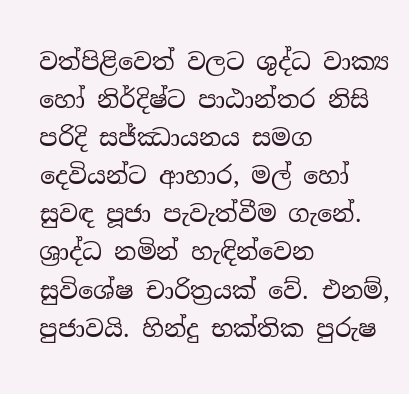වත්පිළිවෙත් වලට ශුද්ධ වාක්‍ය හෝ නිර්දිෂ්ට පාඨාන්තර නිසි පරිදි සජ්ඣායනය සමග දෙවියන්ට ආහාර, මල් හෝ සුවඳ පූජා පැවැත්වීම ගැනේ. ශ්‍රාද්ධ නමින් හැඳින්වෙන සුවිශේෂ චාරිත්‍රයක් වේ. එනම්, පුජාවයි. හින්දු භක්තික පුරුෂ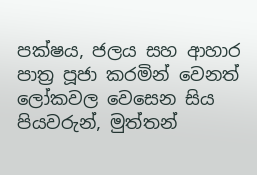පක්ෂය, ජලය සහ ආහාර පාත්‍ර පූජා කරමින් වෙනත් ලෝකවල වෙසෙන සිය පියවරුන්, මුත්තන්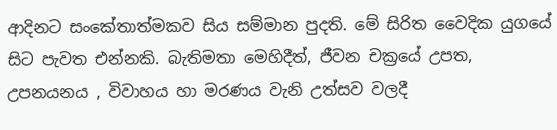ආදිනට සංකේතාත්මකව සිය සම්මාන පුදති. මේ සිරිත වෛදික යුගයේ සිට පැවත එන්නකි. බැතිමතා මෙහිදීත්, ජීවන චක්‍රයේ උපත, උපනයනය , විවාහය හා මරණය වැනි උත්සව වලදී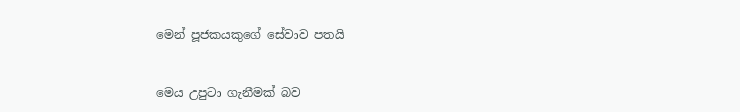මෙන් පූජකයකුගේ සේවාව පතයි


මෙය උපුටා ගැනීමක් බව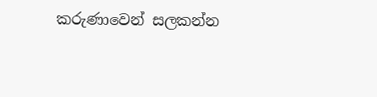කරුණාවෙන් සලකන්න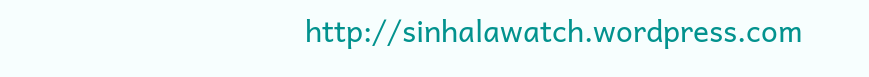http://sinhalawatch.wordpress.com